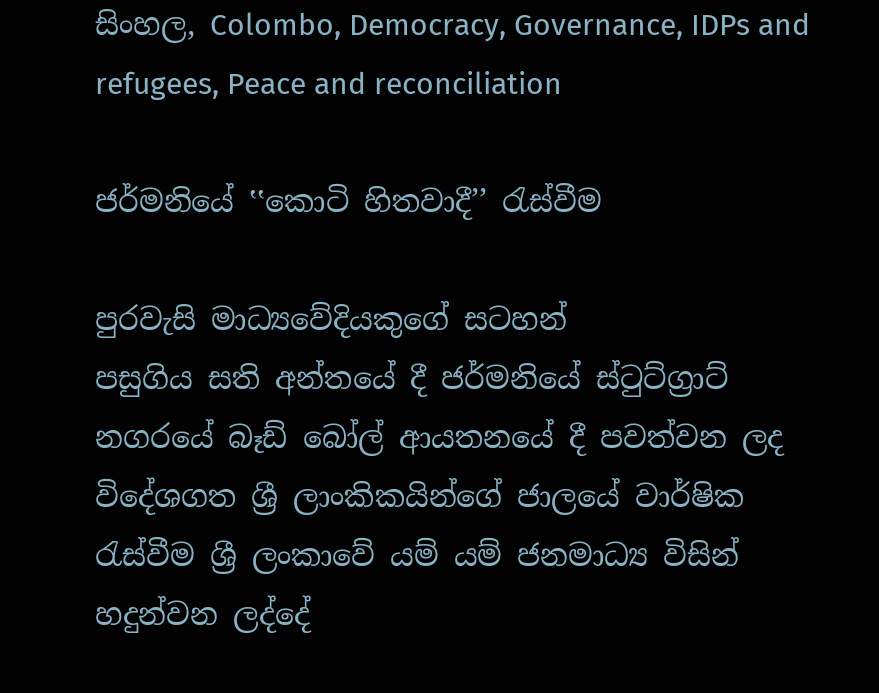සිංහල, Colombo, Democracy, Governance, IDPs and refugees, Peace and reconciliation

ජර්මනියේ ‛‛කොටි හිතවාදී’’ රැස්වීම

පුරවැසි මාධ්‍යවේදියකුගේ සටහන්
පසුගිය සති අන්තයේ දී ජර්මනියේ ස්ටුට්ග්‍රාට් නගරයේ බෑඩ් බෝල් ආයතනයේ දී පවත්වන ලද විදේශගත ශ්‍රී ලාංකිකයින්ගේ ජාලයේ වාර්ෂික රැස්වීම ශ්‍රී ලංකාවේ යම් යම් ජනමාධ්‍ය විසින් හදුන්වන ලද්දේ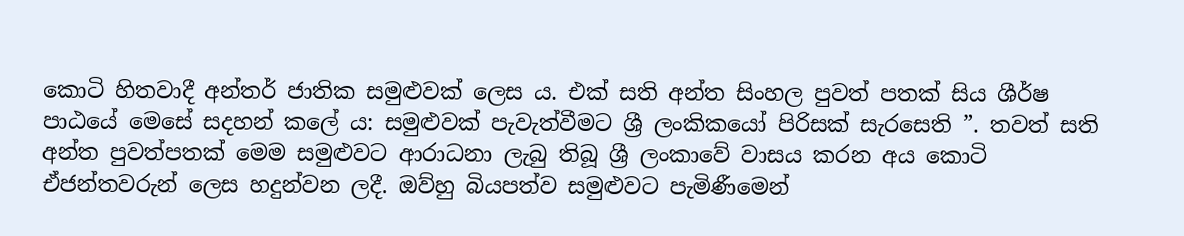කොටි හිතවාදී අන්තර් ජාතික සමුළුවක් ලෙස ය. එක් සති අන්ත සිංහල පුවත් පතක් සිය ශීර්ෂ පාඨයේ මෙසේ සදහන් කලේ ය: සමුළුවක් පැවැත්වීමට ශ්‍රී ලංකිකයෝ පිරිසක් සැරසෙති ”. තවත් සති අන්ත පුවත්පතක් මෙම සමුළුවට ආරාධනා ලැබු තිබූ ශ්‍රී ලංකාවේ වාසය කරන අය කොටි ඒජන්තවරුන් ලෙස හදුන්වන ලදී. ඔව්හු බියපත්ව සමුළුවට පැමිණීමෙන්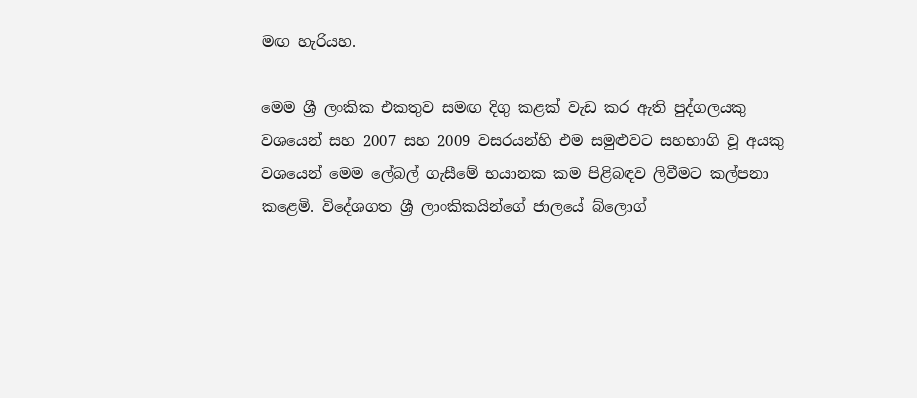මඟ හැරියහ.

මෙම ශ්‍රී ලංකික එකතුව සමඟ දිගු කළක් වැඩ කර ඇති පුද්ගලයකු වශයෙන් සහ 2007 සහ 2009 වසරයන්හි එම සමුළුවට සහභාගි වූ අයකු වශයෙන් මෙම ලේබල් ගැසීමේ භයානක කම පිළිබඳව ලිවීමට කල්පනා කළෙමි. විදේශගත ශ්‍රී ලාංකිකයින්ගේ ජාලයේ බ්ලොග්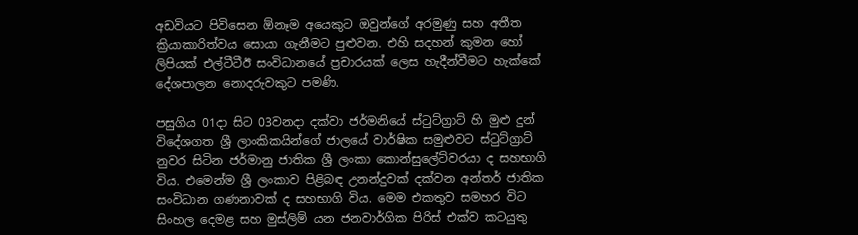අඩවියට පිවිසෙන ඕනෑම අයෙකුට ඔවුන්ගේ අරමුණු සහ අතීත ක්‍රියාකාරිත්වය සොයා ගැනීමට පුළුවන. එහි සදහන් කුමන හෝ ලිපියක් එල්ටීටීඊ සංවිධානයේ ප්‍රචාරයක් ලෙස හැදීන්වීමට හැක්කේ දේශපාලන නොදරුවකුට පමණි.

පසුගිය 01දා සිට 03වනදා දක්වා ජර්මනියේ ස්ටුට්ග්‍රාට් හි මුළු දුන් විදේශගත ශ්‍රී ලාංකිකයින්ගේ ජාලයේ වාර්ෂික සමුළුවට ස්ටුට්ග්‍රාට් නුවර සිටින ජර්මානු ජාතික ශ්‍රී ලංකා කොන්සුලේට්වරයා ද සහභාගි විය. එමෙන්ම ශ්‍රී ලංකාව පිළිබඳ උනන්දුවක් දක්වන අන්තර් ජාතික සංවිධාන ගණනාවක් ද සහභාගි විය. මෙම එකතුව සමහර විට සිංහල දෙමළ සහ මුස්ලිම් යන ජනවාර්ගික පිරිස් එක්ව කටයුතු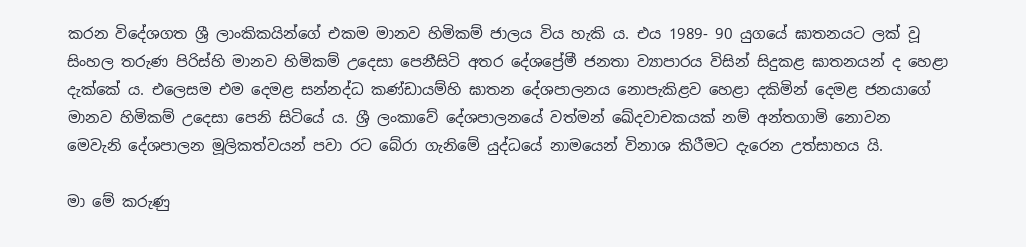කරන විදේශගත ශ්‍රී ලාංකිකයින්ගේ එකම මානව හිමිකම් ජාලය විය හැකි ය. එය 1989- 90 යුගයේ ඝාතනයට ලක් වූ සිංහල තරුණ පිරිස්හි මානව හිමිකම් උදෙසා පෙනීසිටි අතර දේශප්‍රේමී ජනතා ව්‍යාපාරය විසින් සිදුකළ ඝාතනයන් ද හෙළා දැක්කේ ය. එලෙසම එම දෙමළ සන්නද්ධ කණ්ඩායම්හි ඝාතන දේශපාලනය නොපැකිළව හෙළා දකිමින් දෙමළ ජනයාගේ මානව හිමිකම් උදෙසා පෙනි සිටියේ ය. ශ්‍රී ලංකාවේ දේශපාලනයේ වත්මන් ඛේදවාචකයක් නම් අන්තගාමි නොවන මෙවැනි දේශපාලන මූලිකත්වයන් පවා රට බේරා ගැනිමේ යුද්ධයේ නාමයෙන් විනාශ කිරීමට දැරෙන උත්සාහය යි.

මා මේ කරුණු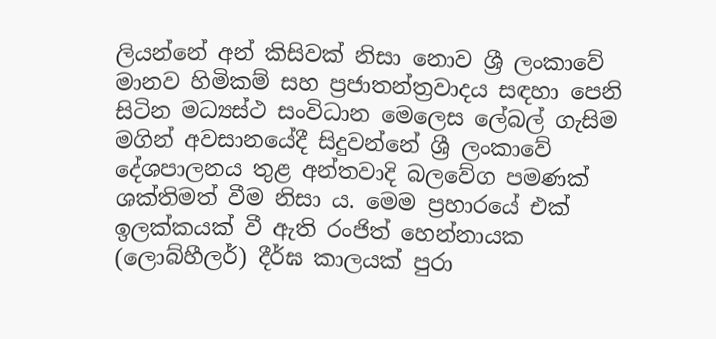ලියන්නේ අන් කිසිවක් නිසා නොව ශ්‍රී ලංකාවේ මානව හිමිකම් සහ ප්‍රජාතන්ත්‍රවාදය සඳහා පෙනි සිටින මධ්‍යස්ථ සංවිධාන මෙලෙස ලේබල් ගැසිම මගින් අවසානයේදී සිදුවන්නේ ශ්‍රී ලංකාවේ දේශපාලනය තුළ අන්තවාදි බලවේග පමණක් ශක්තිමත් වීම නිසා ය. මෙම ප්‍රහාරයේ එක් ඉලක්කයක් වී ඇති රංජිත් හෙන්නායක (ලොබ්හීලර්) දීර්ඝ කාලයක් පුරා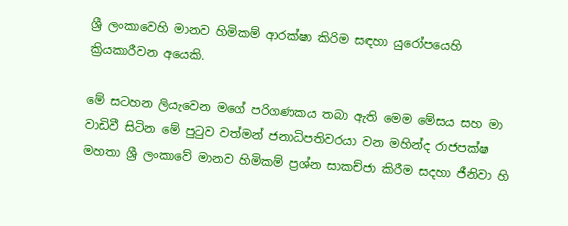ශ්‍රී ලංකාවෙහි මානව හිමිකම් ආරක්ෂා කිරිම සඳහා යුරෝපයෙහි ක්‍රියකාරීවන අයෙකි.

මේ සටහන ලියැවෙන මගේ පරිගණකය තබා ඇති මෙම මේසය සහ මා වාඩිවී සිටින මේ පුටුව වත්මන් ජනාධිපතිවරයා වන මහින්ද රාජපක්ෂ මහතා ශ්‍රී ලංකාවේ මානව හිමිකම් ප්‍රශ්න සාකච්ජා කිරීම සදහා ජීනිවා හි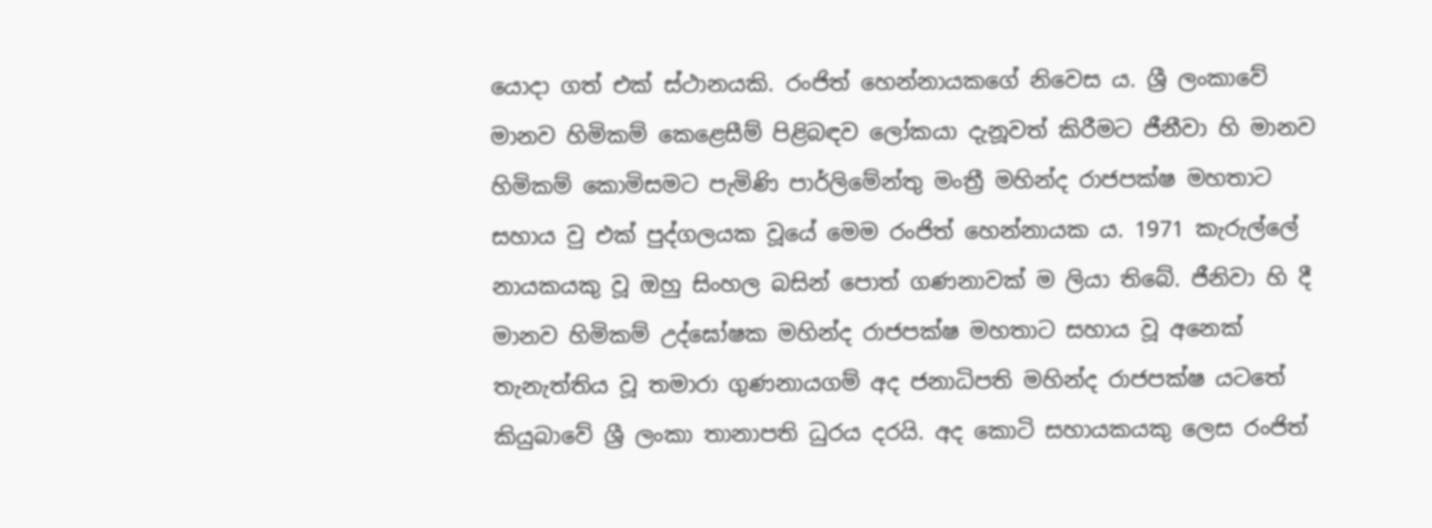යොදා ගත් එක් ස්ථානයකි. රංජිත් හෙන්නායකගේ නිවෙස ය. ශ්‍රී ලංකාවේ මානව හිමිකම් කෙළෙසීම් පිළිබඳව ලෝකයා දැනූවත් කිරීමට ජීනීවා හි මානව හිමිකම් කොමිසමට පැමිණි පාර්ලිමේන්තු මංත්‍රී මහින්ද රාජපක්ෂ මහතාට සහාය වු එක් පුද්ගලයක වූයේ මෙම රංජිත් හෙන්නායක ය. 1971 කැරුල්ලේ නායකයකු වූ ඔහු සිංහල බසින් පොත් ගණනාවක් ම ලියා තිබේ. ජීනිවා හි දී මානව හිමිකම් උද්ඝෝෂක මහින්ද රාජපක්ෂ මහතාට සහාය වූ අනෙක් තැනැත්තිය වූ තමාරා ගුණනායගම් අද ජනාධිපති මහින්ද රාජපක්ෂ යටතේ කියුබාවේ ශ්‍රී ලංකා තානාපති ධුරය දරයි. අද කොටි සහායකයකු ලෙස රංජිත්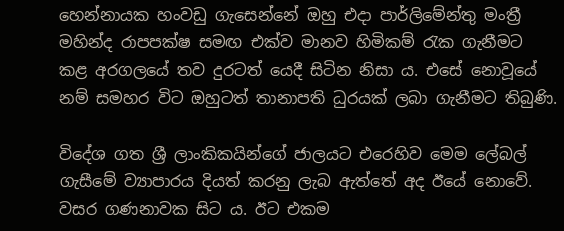හෙන්නායක හංවඩු ගැසෙන්නේ ඔහු එදා පාර්ලිමේන්තු මංත්‍රී මහින්ද රාපපක්ෂ සමඟ එක්ව මානව හිමිකම් රැක ගැනීමට කළ අරගලයේ තව දුරටත් යෙදී සිටින නිසා ය. එසේ නොවූයේ නම් සමහර විට ඔහුටත් තානාපති ධුරයක් ලබා ගැනීමට තිබුණි.

විදේශ ගත ශ්‍රී ලාංකිකයින්ගේ ජාලයට එරෙහිව මෙම ලේබල් ගැසීමේ ව්‍යාපාරය දියත් කරනු ලැබ ඇත්තේ අද ඊයේ නොවේ. වසර ගණනාවක සිට ය. ඊට එකම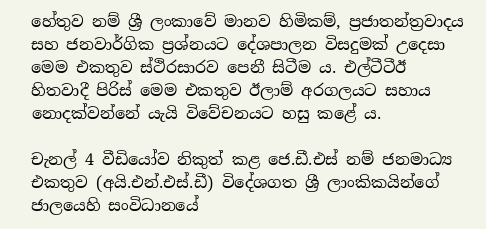හේතුව නම් ශ්‍රී ලංකාවේ මානව හිමිකම්, ප්‍රජාතන්ත්‍රවාදය සහ ජනවාර්ගික ප්‍රශ්නයට දේශපාලන විසදුමක් උදෙසා මෙම එකතුව ස්ථිරසාරව පෙනී සිටීම ය. එල්ටීටීඊ හිතවාදී පිරිස් මෙම එකතුව ඊලාම් අරගලයට සහාය නොදක්වන්නේ යැයි විවේචනයට හසු කළේ ය.

චැනල් 4 වීඩියෝව නිකුත් කළ ජෙ.ඩී.එස් නම් ජනමාධ්‍ය එකතුව (අයි.එන්.එස්.ඩී) විදේශගත ශ්‍රී ලාංකිකයින්ගේ ජාලයෙහි සංවිධානයේ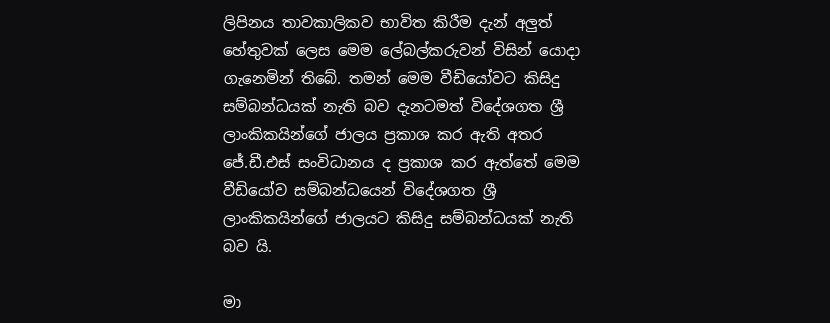ලිපිනය තාවකාලිකව භාවිත කිරීම දැන් අලුත් හේතුවක් ලෙස මෙම ලේබල්කරුවන් විසින් යොදා ගැනෙමින් තිබේ. තමන් මෙම වීඩියෝවට කිසිදු සම්බන්ධයක් නැති බව දැනටමත් විදේශගත ශ්‍රී ලාංකිකයින්ගේ ජාලය ප්‍රකාශ කර ඇති අතර ජේ.ඩී.එස් සංවිධානය ද ප්‍රකාශ කර ඇත්තේ මෙම වීඩියෝව සම්බන්ධයෙන් විදේශගත ශ්‍රී ලාංකිකයින්ගේ ජාලයට කිසිදු සම්බන්ධයක් නැති බව යි.

මා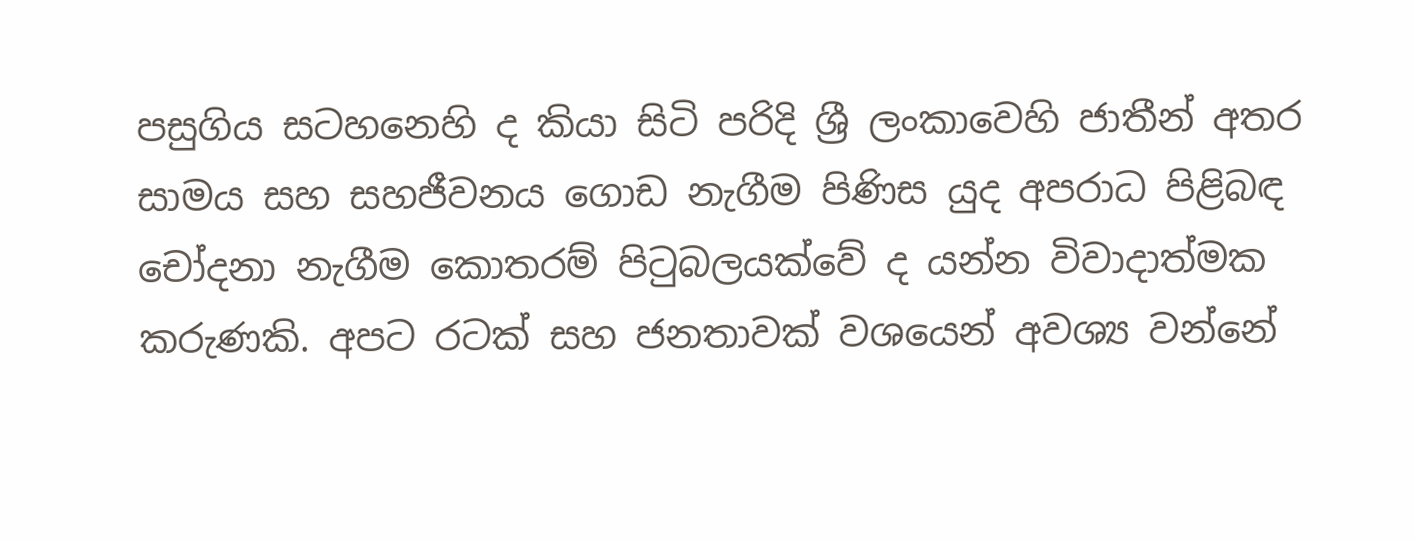පසුගිය සටහනෙහි ද කියා සිටි පරිදි ශ්‍රී ලංකාවෙහි ජාතීන් අතර සාමය සහ සහජීවනය ගොඩ නැගීම පිණිස යුද අපරාධ පිළිබඳ චෝදනා නැගීම කොතරම් පිටුබලයක්වේ ද යන්න විවාදාත්මක කරුණකි. අපට රටක් සහ ජනතාවක් වශයෙන් අවශ්‍ය වන්නේ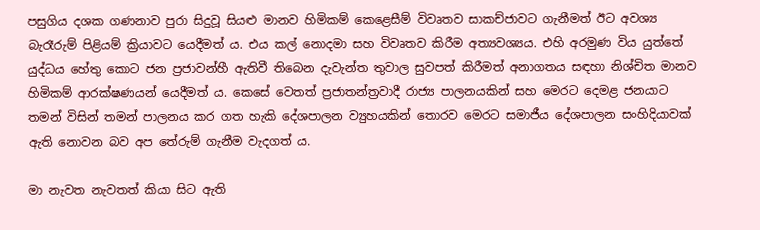පසුගිය දශක ගණනාව පුරා සිදුවූ සියළු මානව හිමිකම් කෙළෙසීම් විවෘතව සාකච්ජාවට ගැනීමත් ඊට අවශ්‍ය බැරෑරුම් පිළියම් ක්‍රියාවට යෙදීමත් ය. එය කල් නොදමා සහ විවෘතව කිරීම අත්‍යවශ්‍යය. එහි අරමුණ විය යුත්තේ යුද්ධය හේතු කොට ජන ප්‍රජාවන්හී ඇතිවී තිබෙන දැවැන්ත තුවාල සුවපත් කිරීමත් අනාගතය සඳහා නිශ්චිත මානව හිමිකම් ආරක්ෂණයන් යෙදීමත් ය. කෙසේ වෙතත් ප්‍රජාතන්ත්‍රවාදී රාජ්‍ය පාලනයකින් සහ මෙරට දෙමළ ජනයාට තමන් විසින් තමන් පාලනය කර ගත හැකි දේශපාලන ව්‍යුහයකින් තොරව මෙරට සමාජීය දේශපාලන සංහිදියාවක් ඇති නොවන බව අප තේරුම් ගැනීම වැදගත් ය.

මා නැවත නැවතත් කියා සිට ඇති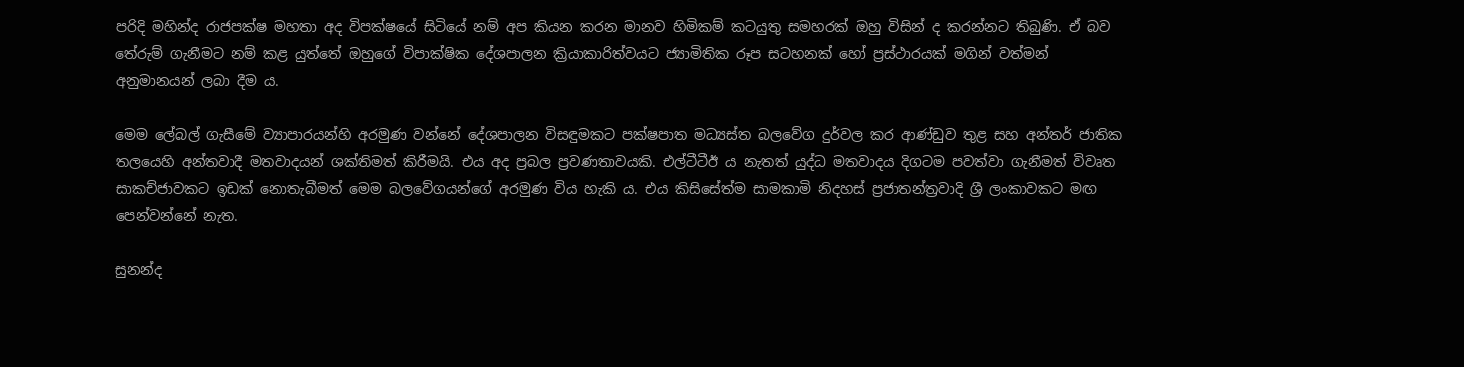පරිදි මහින්ද රාජපක්ෂ මහතා අද විපක්ෂයේ සිටියේ නම් අප කියන කරන මානව හිමිකම් කටයුතු සමහරක් ඔහු විසින් ද කරන්නට තිබුණි. ඒ බව තේරුම් ගැනීමට නම් කළ යුත්තේ ඔහුගේ විපාක්ෂික දේශපාලන ක්‍රියාකාරිත්වයට ජ්‍යාමිතික රූප සටහනක් හෝ ප්‍රස්ථාරයක් මගින් වත්මන් අනුමානයන් ලබා දීම ය.

මෙම ලේබල් ගැසීමේ ව්‍යාපාරයන්හි අරමුණ වන්නේ දේශපාලන විසඳුමකට පක්ෂපාත මධ්‍යස්ත බලවේග දුර්වල කර ආණ්ඩුව තුළ සහ අන්තර් ජාතික තලයෙහි අන්තවාදී මතවාදයන් ශක්තිමත් කිරීමයි. එය අද ප්‍රබල ප්‍රවණතාවයකි. එල්ටීටීඊ ය නැතත් යුද්ධ මතවාදය දිගටම පවත්වා ගැනීමත් විවෘත සාකච්ජාවකට ඉඩක් නොතැබීමත් මෙම බලවේගයන්ගේ අරමුණ විය හැකි ය. එය කිසිසේත්ම සාමකාමි නිදහස් ප්‍රජාතන්ත්‍රවාදි ශ්‍රී ලංකාවකට මඟ පෙන්වන්නේ නැත.

සුනන්ද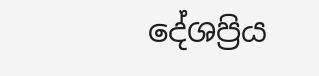දේශප්‍රිය